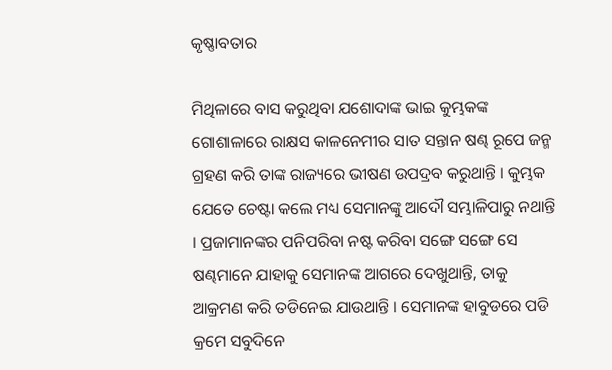କୃଷ୍ଣାବତାର

ମିଥିଳାରେ ବାସ କରୁଥିବା ଯଶୋଦାଙ୍କ ଭାଇ କୁମ୍ଭକଙ୍କ ଗୋଶାଳାରେ ରାକ୍ଷସ କାଳନେମୀର ସାତ ସନ୍ତାନ ଷଣ୍ଢ ରୂପେ ଜନ୍ମ ଗ୍ରହଣ କରି ତାଙ୍କ ରାଜ୍ୟରେ ଭୀଷଣ ଉପଦ୍ରବ କରୁଥାନ୍ତି । କୁମ୍ଭକ ଯେତେ ଚେଷ୍ଟା କଲେ ମଧ୍ୟ ସେମାନଙ୍କୁ ଆଦୌ ସମ୍ଭାଳିପାରୁ ନଥାନ୍ତି । ପ୍ରଜାମାନଙ୍କର ପନିପରିବା ନଷ୍ଟ କରିବା ସଙ୍ଗେ ସଙ୍ଗେ ସେ ଷଣ୍ଢମାନେ ଯାହାକୁ ସେମାନଙ୍କ ଆଗରେ ଦେଖୁଥାନ୍ତି, ତାକୁ ଆକ୍ରମଣ କରି ତଡିନେଇ ଯାଉଥାନ୍ତି । ସେମାନଙ୍କ ହାବୁଡରେ ପଡି କ୍ରମେ ସବୁଦିନେ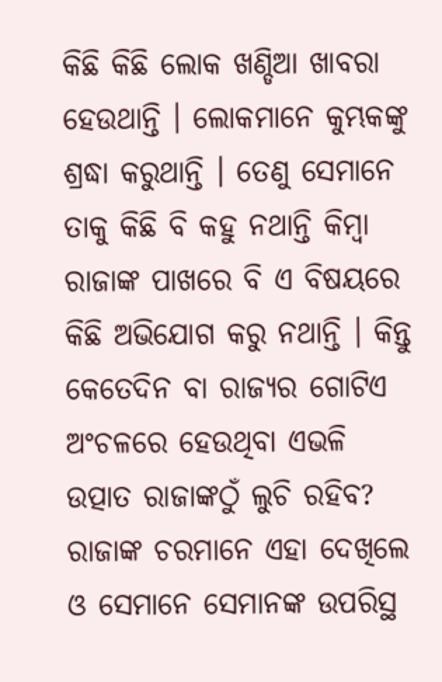କିଛି କିଛି ଲୋକ ଖଣ୍ଡିଆ ଖାବରା ହେଉଥାନ୍ତି । ଲୋକମାନେ କୁମ୍ଭକଙ୍କୁ ଶ୍ରଦ୍ଧା କରୁଥାନ୍ତି । ତେଣୁ ସେମାନେ ତାକୁ କିଛି ବି କହୁ ନଥାନ୍ତି କିମ୍ବା ରାଜାଙ୍କ ପାଖରେ ବି ଏ ବିଷୟରେ କିଛି ଅଭିଯୋଗ କରୁ ନଥାନ୍ତି । କିନ୍ତୁ କେତେଦିନ ବା ରାଜ୍ୟର ଗୋଟିଏ ଅଂଚଳରେ ହେଉଥିବା ଏଭଳି ଉତ୍ପାତ ରାଜାଙ୍କଠୁଁ ଲୁଚି ରହିବ? ରାଜାଙ୍କ ଚରମାନେ ଏହା ଦେଖିଲେ ଓ ସେମାନେ ସେମାନଙ୍କ ଉପରିସ୍ଥ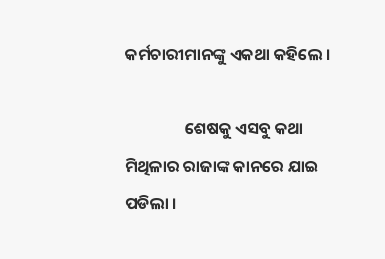କର୍ମଚାରୀମାନଙ୍କୁ ଏକଥା କହିଲେ ।

                ଶେଷକୁ ଏସବୁ କଥା ମିଥିଳାର ରାଜାଙ୍କ କାନରେ ଯାଇ ପଡିଲା ।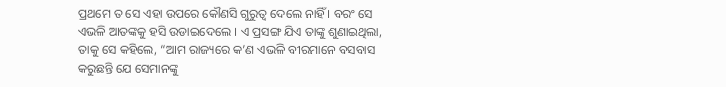ପ୍ରଥମେ ତ ସେ ଏହା ଉପରେ କୌଣସି ଗୁରୁତ୍ୱ ଦେଲେ ନାହିଁ । ବରଂ ସେ ଏଭଳି ଆତଙ୍କକୁ ହସି ଉଡାଇଦେଲେ । ଏ ପ୍ରସଙ୍ଗ ଯିଏ ତାଙ୍କୁ ଶୁଣାଇଥିଲା, ତାକୁ ସେ କହିଲେ, “ଆମ ରାଜ୍ୟରେ କ’ଣ ଏଭଳି ବୀରମାନେ ବସବାସ କରୁଛନ୍ତି ଯେ ସେମାନଙ୍କୁ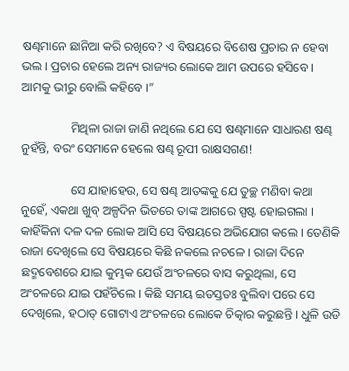ଷଣ୍ଢମାନେ ଛାନିଆ କରି ରଖିବେ? ଏ ବିଷୟରେ ବିଶେଷ ପ୍ରଚାର ନ ହେବା ଭଲ । ପ୍ରଚାର ହେଲେ ଅନ୍ୟ ରାଜ୍ୟର ଲୋକେ ଆମ ଉପରେ ହସିବେ । ଆମକୁ ଭୀରୁ ବୋଲି କହିବେ ।”

                ମିଥିଳା ରାଜା ଜାଣି ନଥିଲେ ଯେ ସେ ଷଣ୍ଢମାନେ ସାଧାରଣ ଷଣ୍ଢ ନୁହଁନ୍ତି, ବରଂ ସେମାନେ ହେଲେ ଷଣ୍ଢ ରୂପୀ ରାକ୍ଷସଗଣ!

                ସେ ଯାହାହେଉ, ସେ ଷଣ୍ଢ ଆତଙ୍କକୁ ଯେ ତୁଚ୍ଛ ମଣିବା କଥା ନୁହେଁ, ଏକଥା ଖୁବ୍ ଅଳ୍ପଦିନ ଭିତରେ ତାଙ୍କ ଆଗରେ ସ୍ପଷ୍ଟ ହୋଇଗଲା । କାହିଁକିନା ଦଳ ଦଳ ଲୋକ ଆସି ସେ ବିଷୟରେ ଅଭିଯୋଗ କଲେ । ତେଣିକି ରାଜା ଦେଖିଲେ ସେ ବିଷୟରେ କିଛି ନକଲେ ନଚଳେ । ରାଜା ଦିନେ ଛଦ୍ମବେଶରେ ଯାଇ କୁମ୍ଭକ ଯେଉଁ ଅଂଚଳରେ ବାସ କରୁଥିଲା, ସେ ଅଂଚଳରେ ଯାଇ ପହଁଚିଲେ । କିଛି ସମୟ ଇତସ୍ତତଃ ବୁଲିବା ପରେ ସେ ଦେଖିଲେ, ହଠାତ୍ ଗୋଟାଏ ଅଂଚଳରେ ଲୋକେ ଚିତ୍କାର କରୁଛନ୍ତି । ଧୁଳି ଉଡି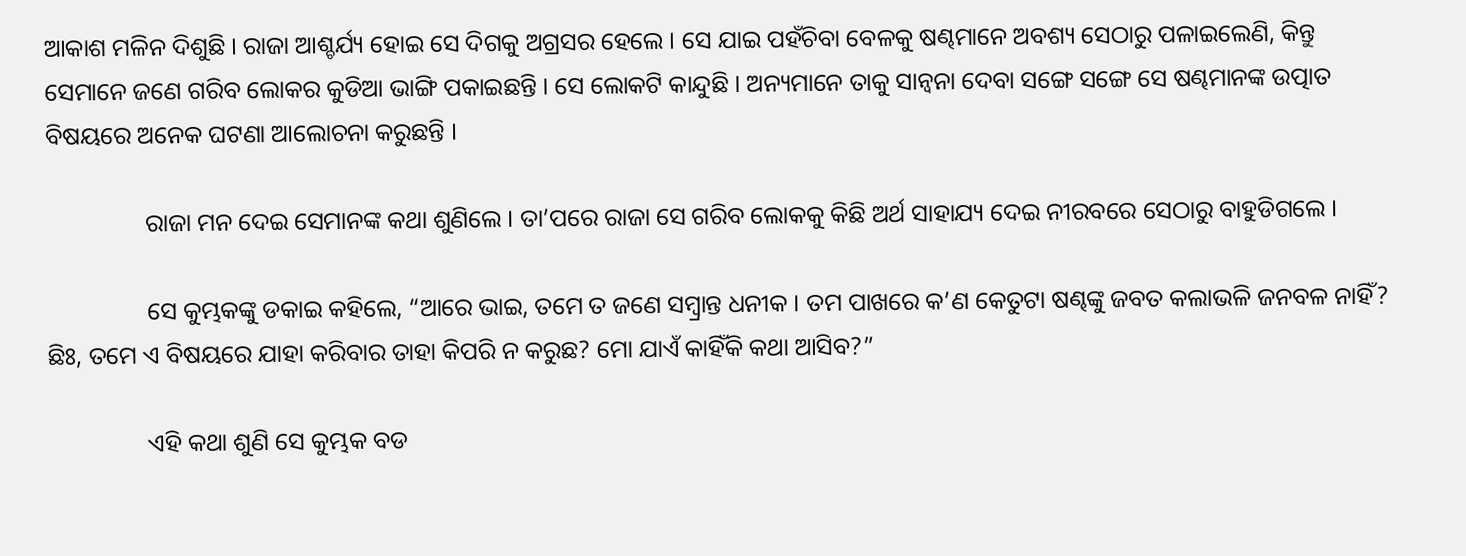ଆକାଶ ମଳିନ ଦିଶୁଛି । ରାଜା ଆଶ୍ଚର୍ଯ୍ୟ ହୋଇ ସେ ଦିଗକୁ ଅଗ୍ରସର ହେଲେ । ସେ ଯାଇ ପହଁଚିବା ବେଳକୁ ଷଣ୍ଢମାନେ ଅବଶ୍ୟ ସେଠାରୁ ପଳାଇଲେଣି, କିନ୍ତୁ ସେମାନେ ଜଣେ ଗରିବ ଲୋକର କୁଡିଆ ଭାଙ୍ଗି ପକାଇଛନ୍ତି । ସେ ଲୋକଟି କାନ୍ଦୁଛି । ଅନ୍ୟମାନେ ତାକୁ ସାନ୍ୱନା ଦେବା ସଙ୍ଗେ ସଙ୍ଗେ ସେ ଷଣ୍ଢମାନଙ୍କ ଉତ୍ପାତ ବିଷୟରେ ଅନେକ ଘଟଣା ଆଲୋଚନା କରୁଛନ୍ତି ।

                ରାଜା ମନ ଦେଇ ସେମାନଙ୍କ କଥା ଶୁଣିଲେ । ତା’ପରେ ରାଜା ସେ ଗରିବ ଲୋକକୁ କିଛି ଅର୍ଥ ସାହାଯ୍ୟ ଦେଇ ନୀରବରେ ସେଠାରୁ ବାହୁଡିଗଲେ ।

                ସେ କୁମ୍ଭକଙ୍କୁ ଡକାଇ କହିଲେ, “ଆରେ ଭାଇ, ତମେ ତ ଜଣେ ସମ୍ବ୍ରାନ୍ତ ଧନୀକ । ତମ ପାଖରେ କ’ଣ କେତୁଟା ଷଣ୍ଢଙ୍କୁ ଜବତ କଲାଭଳି ଜନବଳ ନାହିଁ? ଛିଃ, ତମେ ଏ ବିଷୟରେ ଯାହା କରିବାର ତାହା କିପରି ନ କରୁଛ? ମୋ ଯାଏଁ କାହିଁକି କଥା ଆସିବ?”

                ଏହି କଥା ଶୁଣି ସେ କୁମ୍ଭକ ବଡ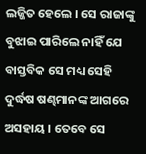ଲଜ୍ଜିତ ହେଲେ । ସେ ରାଜାଙ୍କୁ ବୁଝାଇ ପାରିଲେ ନାହିଁ ଯେ ବାସ୍ତବିକ ସେ ମଧ୍ୟ ସେହି ଦୁର୍ଦ୍ଧଷ ଷଣ୍ଢମାନଙ୍କ ଆଗରେ ଅସହାୟ । ତେବେ ସେ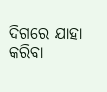ଦିଗରେ ଯାହା କରିବା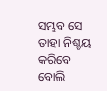ସମ୍ଭବ ସେ ତାହା ନିଶ୍ଚୟ କରିବେ ବୋଲି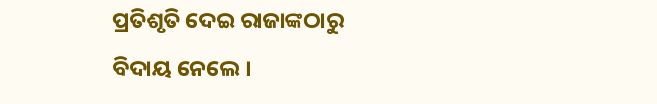ପ୍ରତିଶୃତି ଦେଇ ରାଜାଙ୍କଠାରୁ ବିଦାୟ ନେଲେ ।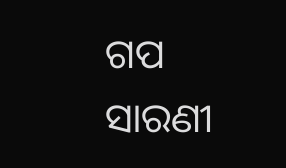ଗପ ସାରଣୀ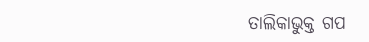ତାଲିକାଭୁକ୍ତ ଗପ